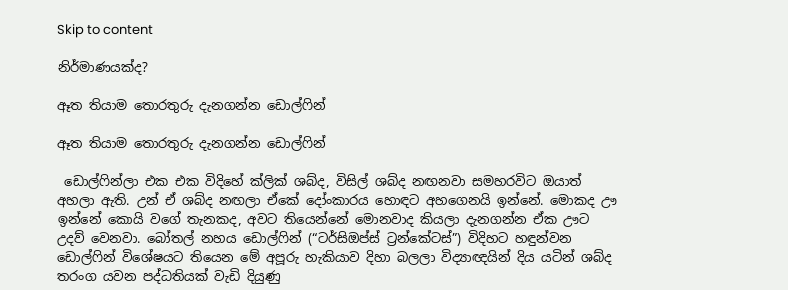Skip to content

නිර්මාණයක්ද?

ඈත තියාම තොරතුරු දැනගන්න ඩොල්ෆින්

ඈත තියාම තොරතුරු දැනගන්න ඩොල්ෆින්

 ඩොල්ෆින්ලා එක එක විදිහේ ක්ලික් ශබ්ද, විසිල් ශබ්ද නඟනවා සමහරවිට ඔයාත් අහලා ඇති. උන් ඒ ශබ්ද නඟලා ඒකේ දෝංකාරය හොඳට අහගෙනයි ඉන්නේ. මොකද ඌ ඉන්නේ කොයි වගේ තැනකද, අවට තියෙන්නේ මොනවාද කියලා දැනගන්න ඒක ඌට උදව් වෙනවා. බෝතල් නහය ඩොල්ෆින් (“ටර්සිඔප්ස් ට්‍රන්කේටස්”) විදිහට හඳුන්වන ඩොල්ෆින් විශේෂයට තියෙන මේ අපූරු හැකියාව දිහා බලලා විද්‍යාඥයින් දිය යටින් ශබ්ද තරංග යවන පද්ධතියක් වැඩි දියුණු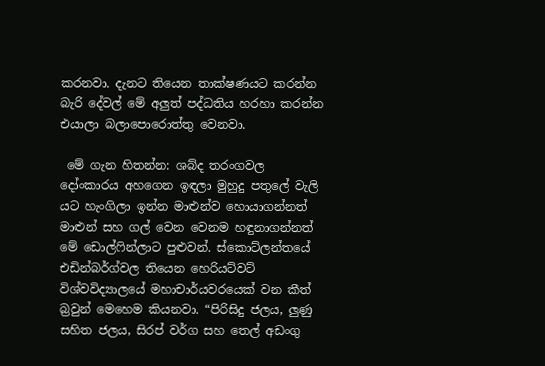කරනවා. දැනට තියෙන තාක්ෂණයට කරන්න බැරි දේවල් මේ අලුත් පද්ධතිය හරහා කරන්න එයාලා බලාපොරොත්තු වෙනවා.

 මේ ගැන හිතන්න: ශබ්ද තරංගවල දෝංකාරය අහගෙන ඉඳලා මුහුදු පතුලේ වැලි යට හැංගිලා ඉන්න මාළුන්ව හොයාගන්නත් මාළුන් සහ ගල් වෙන වෙනම හඳුනාගන්නත් මේ ඩොල්ෆින්ලාට පුළුවන්. ස්කොට්ලන්තයේ එඩින්බර්ග්වල තියෙන හෙරියට්වට් විශ්වවිද්‍යාලයේ මහාචාර්යවරයෙක් වන කීත් බ්‍රවුන් මෙහෙම කියනවා. “පිරිසිදු ජලය, ලුණු සහිත ජලය, සිරප් වර්ග සහ තෙල් අඩංගු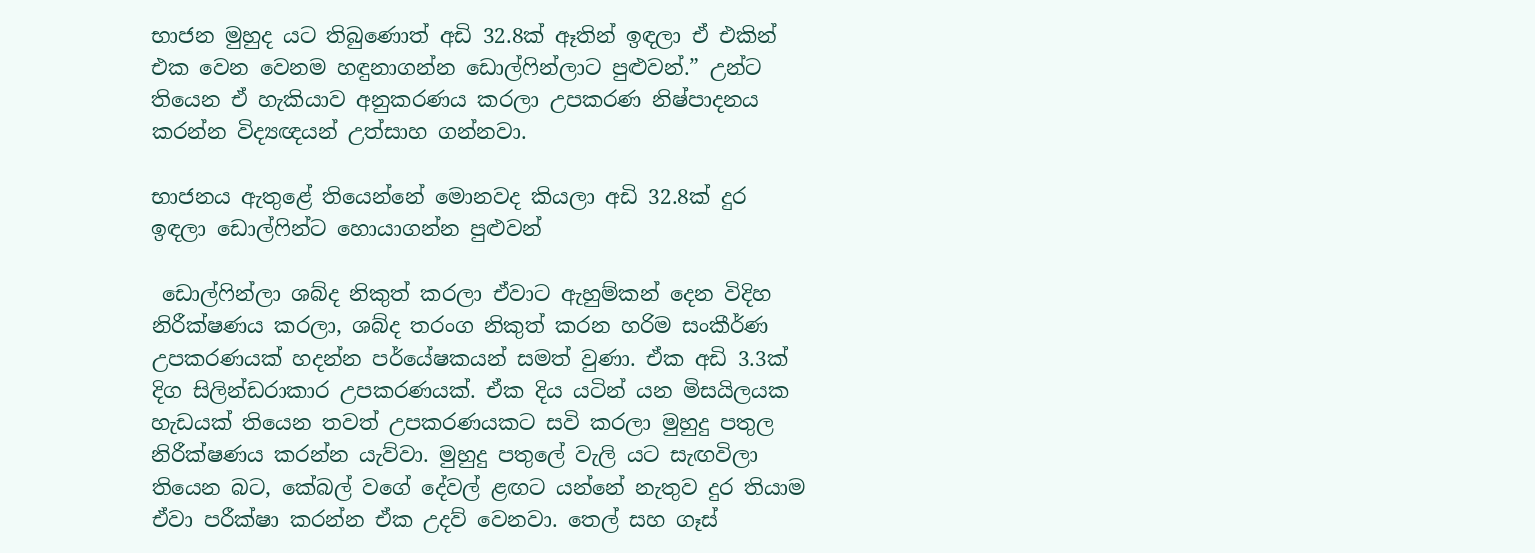භාජන මුහුද යට තිබුණොත් අඩි 32.8ක් ඈතින් ඉඳලා ඒ එකින් එක වෙන වෙනම හඳුනාගන්න ඩොල්ෆින්ලාට පුළුවන්.” උන්ට තියෙන ඒ හැකියාව අනුකරණය කරලා උපකරණ නිෂ්පාදනය කරන්න විද්‍යඥයන් උත්සාහ ගන්නවා.

භාජනය ඇතුළේ තියෙන්නේ මොනවද කියලා අඩි 32.8ක් දුර ඉඳලා ඩොල්ෆින්ට හොයාගන්න පුළුවන්

 ඩොල්ෆින්ලා ශබ්ද නිකුත් කරලා ඒවාට ඇහුම්කන් දෙන විදිහ නිරීක්ෂණය කරලා, ශබ්ද තරංග නිකුත් කරන හරිම සංකීර්ණ උපකරණයක් හදන්න පර්යේෂකයන් සමත් වුණා. ඒක අඩි 3.3ක් දිග සිලින්ඩරාකාර උපකරණයක්. ඒක දිය යටින් යන මිසයිලයක හැඩයක් තියෙන තවත් උපකරණයකට සවි කරලා මුහුදු පතුල නිරීක්ෂණය කරන්න යැව්වා. මුහුදු පතුලේ වැලි යට සැඟවිලා තියෙන බට, කේබල් වගේ දේවල් ළඟට යන්නේ නැතුව දුර තියාම ඒවා පරීක්ෂා කරන්න ඒක උදව් වෙනවා. තෙල් සහ ගෑස්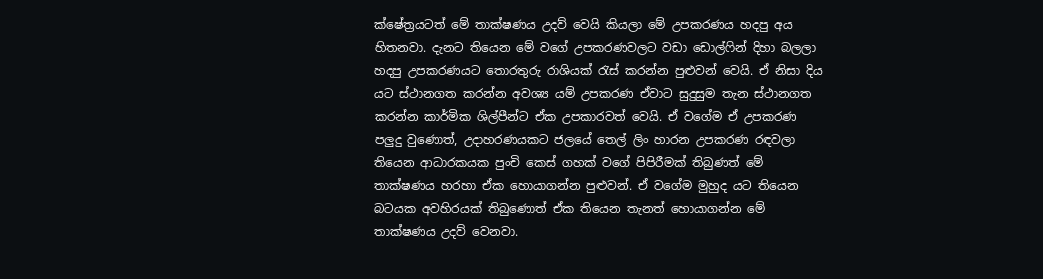ක්ෂේත්‍රයටත් මේ තාක්ෂණය උදව් වෙයි කියලා මේ උපකරණය හදපු අය හිතනවා. දැනට තියෙන මේ වගේ උපකරණවලට වඩා ඩොල්ෆින් දිහා බලලා හදපු උපකරණයට තොරතුරු රාශියක් රැස් කරන්න පුළුවන් වෙයි. ඒ නිසා දිය යට ස්ථානගත කරන්න අවශ්‍ය යම් උපකරණ ඒවාට සුදුසුම තැන ස්ථානගත කරන්න කාර්මික ශිල්පීන්ට ඒක උපකාරවත් වෙයි. ඒ වගේම ඒ උපකරණ පලුදු වුණොත්, උදාහරණයකට ජලයේ තෙල් ලිං හාරන උපකරණ රඳවලා තියෙන ආධාරකයක පුංචි කෙස් ගහක් වගේ පිපිරීමක් තිබුණත් මේ තාක්ෂණය හරහා ඒක හොයාගන්න පුළුවන්. ඒ වගේම මුහුද යට තියෙන බටයක අවහිරයක් තිබුණොත් ඒක තියෙන තැනත් හොයාගන්න මේ තාක්ෂණය උදව් වෙනවා.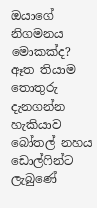ඔයාගේ නිගමනය මොකක්ද? ඈත තියාම තොතුරු දැනගන්න හැකියාව බෝතල් නහය ඩොල්ෆින්ට ලැබුණේ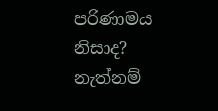පරිණාමය නිසාද? නැත්නම්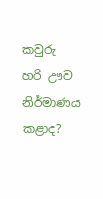කවුරු හරි ඌව නිර්මාණය කළාද?